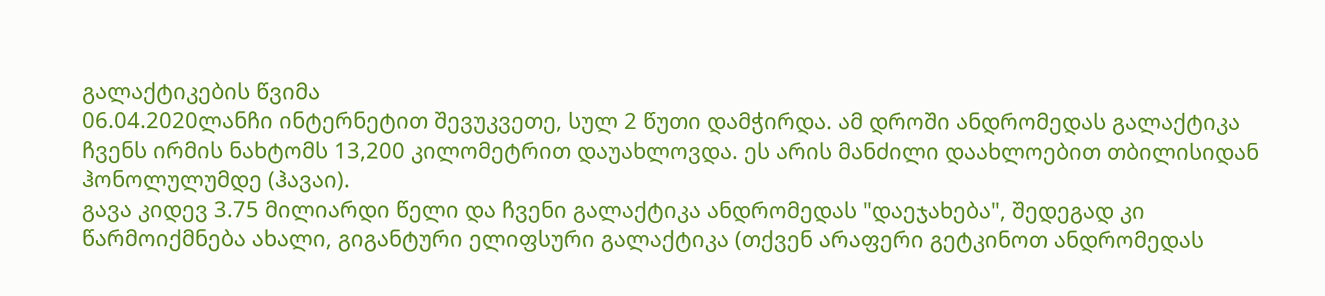გალაქტიკების წვიმა
06.04.2020ლანჩი ინტერნეტით შევუკვეთე, სულ 2 წუთი დამჭირდა. ამ დროში ანდრომედას გალაქტიკა ჩვენს ირმის ნახტომს 13,200 კილომეტრით დაუახლოვდა. ეს არის მანძილი დაახლოებით თბილისიდან ჰონოლულუმდე (ჰავაი).
გავა კიდევ 3.75 მილიარდი წელი და ჩვენი გალაქტიკა ანდრომედას "დაეჯახება", შედეგად კი წარმოიქმნება ახალი, გიგანტური ელიფსური გალაქტიკა (თქვენ არაფერი გეტკინოთ ანდრომედას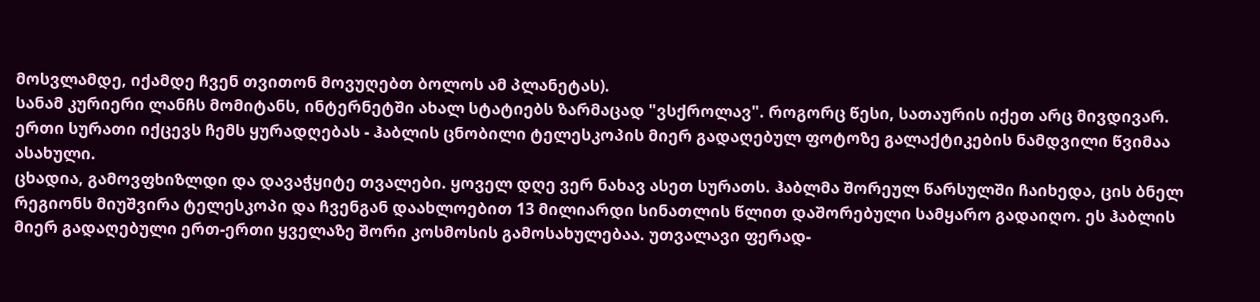მოსვლამდე, იქამდე ჩვენ თვითონ მოვუღებთ ბოლოს ამ პლანეტას).
სანამ კურიერი ლანჩს მომიტანს, ინტერნეტში ახალ სტატიებს ზარმაცად "ვსქროლავ". როგორც წესი, სათაურის იქეთ არც მივდივარ. ერთი სურათი იქცევს ჩემს ყურადღებას - ჰაბლის ცნობილი ტელესკოპის მიერ გადაღებულ ფოტოზე გალაქტიკების ნამდვილი წვიმაა ასახული.
ცხადია, გამოვფხიზლდი და დავაჭყიტე თვალები. ყოველ დღე ვერ ნახავ ასეთ სურათს. ჰაბლმა შორეულ წარსულში ჩაიხედა, ცის ბნელ რეგიონს მიუშვირა ტელესკოპი და ჩვენგან დაახლოებით 13 მილიარდი სინათლის წლით დაშორებული სამყარო გადაიღო. ეს ჰაბლის მიერ გადაღებული ერთ-ერთი ყველაზე შორი კოსმოსის გამოსახულებაა. უთვალავი ფერად-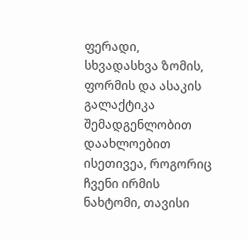ფერადი, სხვადასხვა ზომის, ფორმის და ასაკის გალაქტიკა შემადგენლობით დაახლოებით ისეთივეა, როგორიც ჩვენი ირმის ნახტომი, თავისი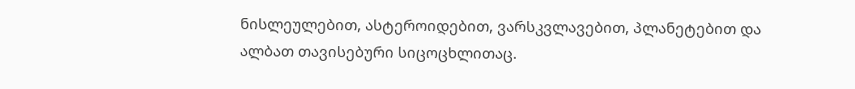ნისლეულებით, ასტეროიდებით, ვარსკვლავებით, პლანეტებით და ალბათ თავისებური სიცოცხლითაც.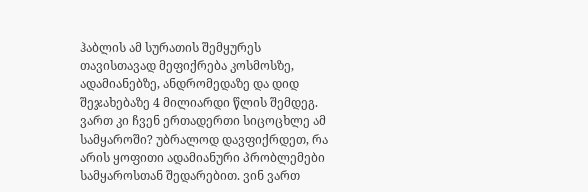ჰაბლის ამ სურათის შემყურეს თავისთავად მეფიქრება კოსმოსზე, ადამიანებზე, ანდრომედაზე და დიდ შეჯახებაზე 4 მილიარდი წლის შემდეგ. ვართ კი ჩვენ ერთადერთი სიცოცხლე ამ სამყაროში? უბრალოდ დავფიქრდეთ, რა არის ყოფითი ადამიანური პრობლემები სამყაროსთან შედარებით. ვინ ვართ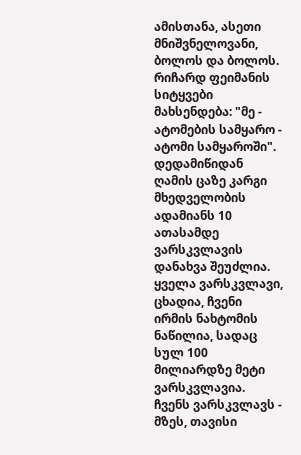ამისთანა, ასეთი მნიშვნელოვანი, ბოლოს და ბოლოს. რიჩარდ ფეიმანის სიტყვები მახსენდება: "მე - ატომების სამყარო - ატომი სამყაროში".
დედამიწიდან ღამის ცაზე კარგი მხედველობის ადამიანს 10 ათასამდე ვარსკვლავის დანახვა შეუძლია. ყველა ვარსკვლავი, ცხადია, ჩვენი ირმის ნახტომის ნაწილია, სადაც სულ 100 მილიარდზე მეტი ვარსკვლავია. ჩვენს ვარსკვლავს - მზეს, თავისი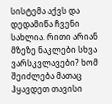სისტემა აქვს და დედამიწა ჩვენი სახლია. რითი არიან მზეზე ნაკლები სხვა ვარსკვლავები? ხომ შეიძლება მათაც ჰყავდეთ თავისი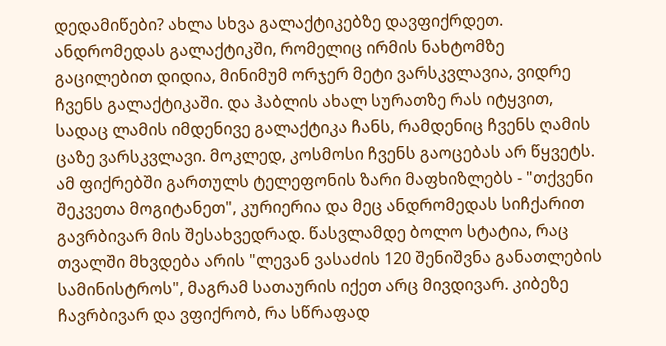დედამიწები? ახლა სხვა გალაქტიკებზე დავფიქრდეთ. ანდრომედას გალაქტიკში, რომელიც ირმის ნახტომზე გაცილებით დიდია, მინიმუმ ორჯერ მეტი ვარსკვლავია, ვიდრე ჩვენს გალაქტიკაში. და ჰაბლის ახალ სურათზე რას იტყვით, სადაც ლამის იმდენივე გალაქტიკა ჩანს, რამდენიც ჩვენს ღამის ცაზე ვარსკვლავი. მოკლედ, კოსმოსი ჩვენს გაოცებას არ წყვეტს.
ამ ფიქრებში გართულს ტელეფონის ზარი მაფხიზლებს - "თქვენი შეკვეთა მოგიტანეთ", კურიერია და მეც ანდრომედას სიჩქარით გავრბივარ მის შესახვედრად. წასვლამდე ბოლო სტატია, რაც თვალში მხვდება არის "ლევან ვასაძის 120 შენიშვნა განათლების სამინისტროს", მაგრამ სათაურის იქეთ არც მივდივარ. კიბეზე ჩავრბივარ და ვფიქრობ, რა სწრაფად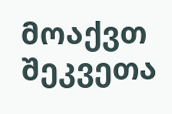მოაქვთ შეკვეთა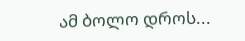ამ ბოლო დროს...